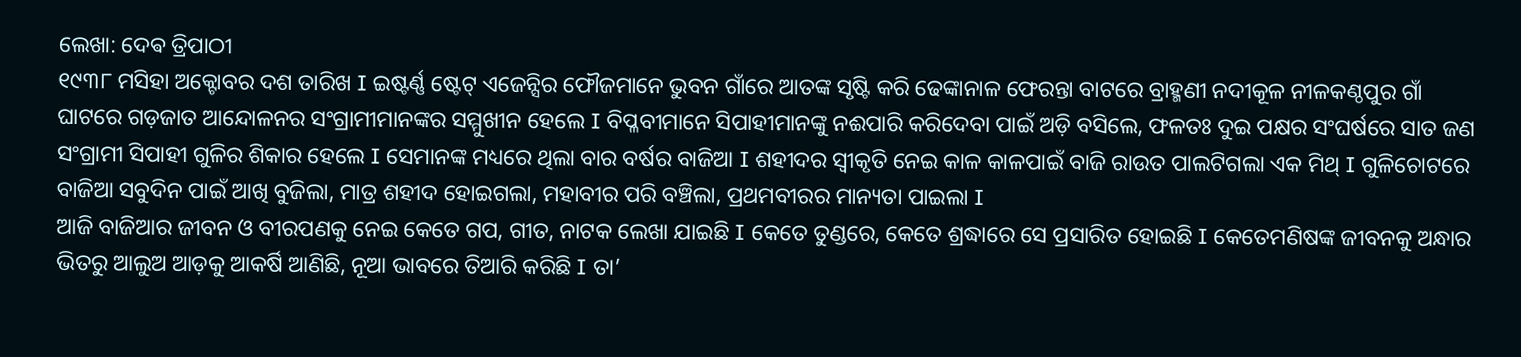ଲେଖା: ଦେଵ ତ୍ରିପାଠୀ
୧୯୩୮ ମସିହା ଅକ୍ଟୋବର ଦଶ ତାରିଖ I ଇଷ୍ଟର୍ଣ୍ଣ ଷ୍ଟେଟ୍ ଏଜେନ୍ସିର ଫୌଜମାନେ ଭୁବନ ଗାଁରେ ଆତଙ୍କ ସୃଷ୍ଟି କରି ଢେଙ୍କାନାଳ ଫେରନ୍ତା ବାଟରେ ବ୍ରାହ୍ମଣୀ ନଦୀକୂଳ ନୀଳକଣ୍ଠପୁର ଗାଁ ଘାଟରେ ଗଡ଼ଜାତ ଆନ୍ଦୋଳନର ସଂଗ୍ରାମୀମାନଙ୍କର ସମ୍ମୁଖୀନ ହେଲେ I ବିପ୍ଳବୀମାନେ ସିପାହୀମାନଙ୍କୁ ନଈପାରି କରିଦେବା ପାଇଁ ଅଡ଼ି ବସିଲେ, ଫଳତଃ ଦୁଇ ପକ୍ଷର ସଂଘର୍ଷରେ ସାତ ଜଣ ସଂଗ୍ରାମୀ ସିପାହୀ ଗୁଳିର ଶିକାର ହେଲେ I ସେମାନଙ୍କ ମଧ୍ୟରେ ଥିଲା ବାର ବର୍ଷର ବାଜିଆ I ଶହୀଦର ସ୍ୱୀକୃତି ନେଇ କାଳ କାଳପାଇଁ ବାଜି ରାଉତ ପାଲଟିଗଲା ଏକ ମିଥ୍ I ଗୁଳିଚୋଟରେ ବାଜିଆ ସବୁଦିନ ପାଇଁ ଆଖି ବୁଜିଲା, ମାତ୍ର ଶହୀଦ ହୋଇଗଲା, ମହାବୀର ପରି ବଞ୍ଚିଲା, ପ୍ରଥମବୀରର ମାନ୍ୟତା ପାଇଲା I
ଆଜି ବାଜିଆର ଜୀବନ ଓ ବୀରପଣକୁ ନେଇ କେତେ ଗପ, ଗୀତ, ନାଟକ ଲେଖା ଯାଇଛି I କେତେ ତୁଣ୍ଡରେ, କେତେ ଶ୍ରଦ୍ଧାରେ ସେ ପ୍ରସାରିତ ହୋଇଛି I କେତେମଣିଷଙ୍କ ଜୀବନକୁ ଅନ୍ଧାର ଭିତରୁ ଆଲୁଅ ଆଡ଼କୁ ଆକର୍ଷି ଆଣିଛି, ନୂଆ ଭାବରେ ତିଆରି କରିଛି I ତା’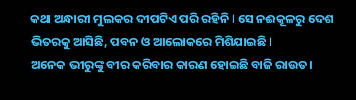କଥା ଅନ୍ଧାରୀ ମୁଲକର ଦୀପଟିଏ ପରି ରହିନି I ସେ ନଈକୂଳରୁ ଦେଶ ଭିତରକୁ ଆସିଛି, ପବନ ଓ ଆଲୋକରେ ମିଶିଯାଇଛି I
ଅନେକ ଭୀରୁଙ୍କୁ ବୀର କରିବାର କାରଣ ହୋଇଛି ବାଜି ରାଉତ।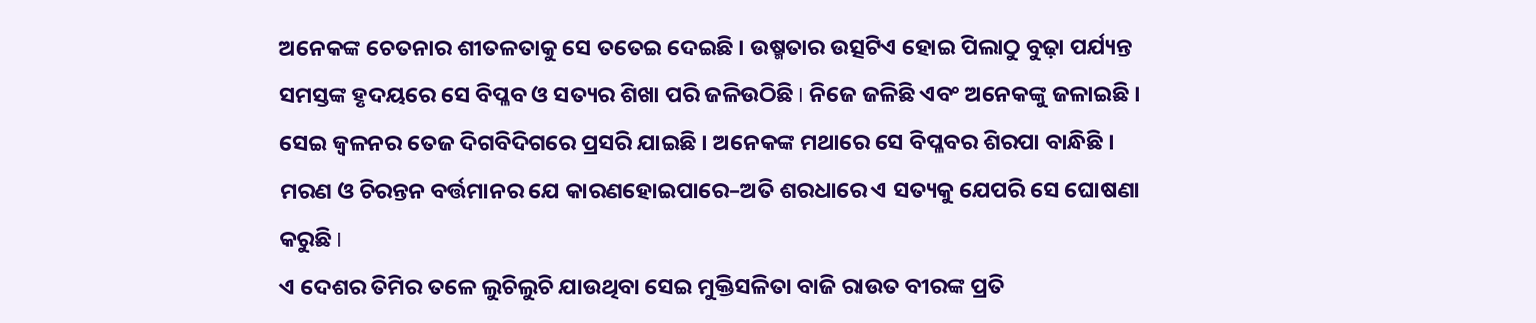ଅନେକଙ୍କ ଚେତନାର ଶୀତଳତାକୁ ସେ ତତେଇ ଦେଇଛି । ଉଷ୍ମତାର ଉତ୍ସଟିଏ ହୋଇ ପିଲାଠୁ ବୁଢ଼ା ପର୍ଯ୍ୟନ୍ତ ସମସ୍ତଙ୍କ ହୃଦୟରେ ସେ ବିପ୍ଳବ ଓ ସତ୍ୟର ଶିଖା ପରି ଜଳିଉଠିଛି I ନିଜେ ଜଳିଛି ଏବଂ ଅନେକଙ୍କୁ ଜଳାଇଛି । ସେଇ ଜ୍ୱଳନର ତେଜ ଦିଗବିଦିଗରେ ପ୍ରସରି ଯାଇଛି । ଅନେକଙ୍କ ମଥାରେ ସେ ବିପ୍ଳବର ଶିରପା ବାନ୍ଧିଛି ।
ମରଣ ଓ ଚିରନ୍ତନ ବର୍ତ୍ତମାନର ଯେ କାରଣହୋଇପାରେ–ଅତି ଶରଧାରେ ଏ ସତ୍ୟକୁ ଯେପରି ସେ ଘୋଷଣା କରୁଛି I
ଏ ଦେଶର ତିମିର ତଳେ ଲୁଚିଲୁଚି ଯାଉଥିବା ସେଇ ମୁକ୍ତିସଳିତା ବାଜି ରାଉତ ବୀରଙ୍କ ପ୍ରତି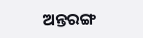ଅନ୍ତରଙ୍ଗ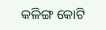କଳିଙ୍ଗ କୋଟି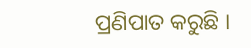ପ୍ରଣିପାତ କରୁଛି ।